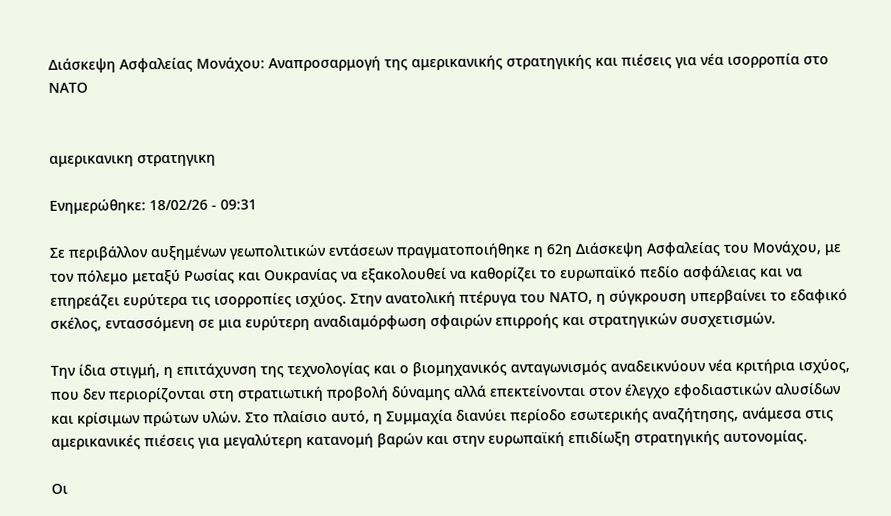Διάσκεψη Ασφαλείας Μονάχου: Αναπροσαρμογή της αμερικανικής στρατηγικής και πιέσεις για νέα ισορροπία στο ΝΑΤΟ


αμερικανικη στρατηγικη

Ενημερώθηκε: 18/02/26 - 09:31

Σε περιβάλλον αυξημένων γεωπολιτικών εντάσεων πραγματοποιήθηκε η 62η Διάσκεψη Ασφαλείας του Μονάχου, με τον πόλεμο μεταξύ Ρωσίας και Ουκρανίας να εξακολουθεί να καθορίζει το ευρωπαϊκό πεδίο ασφάλειας και να επηρεάζει ευρύτερα τις ισορροπίες ισχύος. Στην ανατολική πτέρυγα του ΝΑΤΟ, η σύγκρουση υπερβαίνει το εδαφικό σκέλος, εντασσόμενη σε μια ευρύτερη αναδιαμόρφωση σφαιρών επιρροής και στρατηγικών συσχετισμών.

Την ίδια στιγμή, η επιτάχυνση της τεχνολογίας και ο βιομηχανικός ανταγωνισμός αναδεικνύουν νέα κριτήρια ισχύος, που δεν περιορίζονται στη στρατιωτική προβολή δύναμης αλλά επεκτείνονται στον έλεγχο εφοδιαστικών αλυσίδων και κρίσιμων πρώτων υλών. Στο πλαίσιο αυτό, η Συμμαχία διανύει περίοδο εσωτερικής αναζήτησης, ανάμεσα στις αμερικανικές πιέσεις για μεγαλύτερη κατανομή βαρών και στην ευρωπαϊκή επιδίωξη στρατηγικής αυτονομίας.

Οι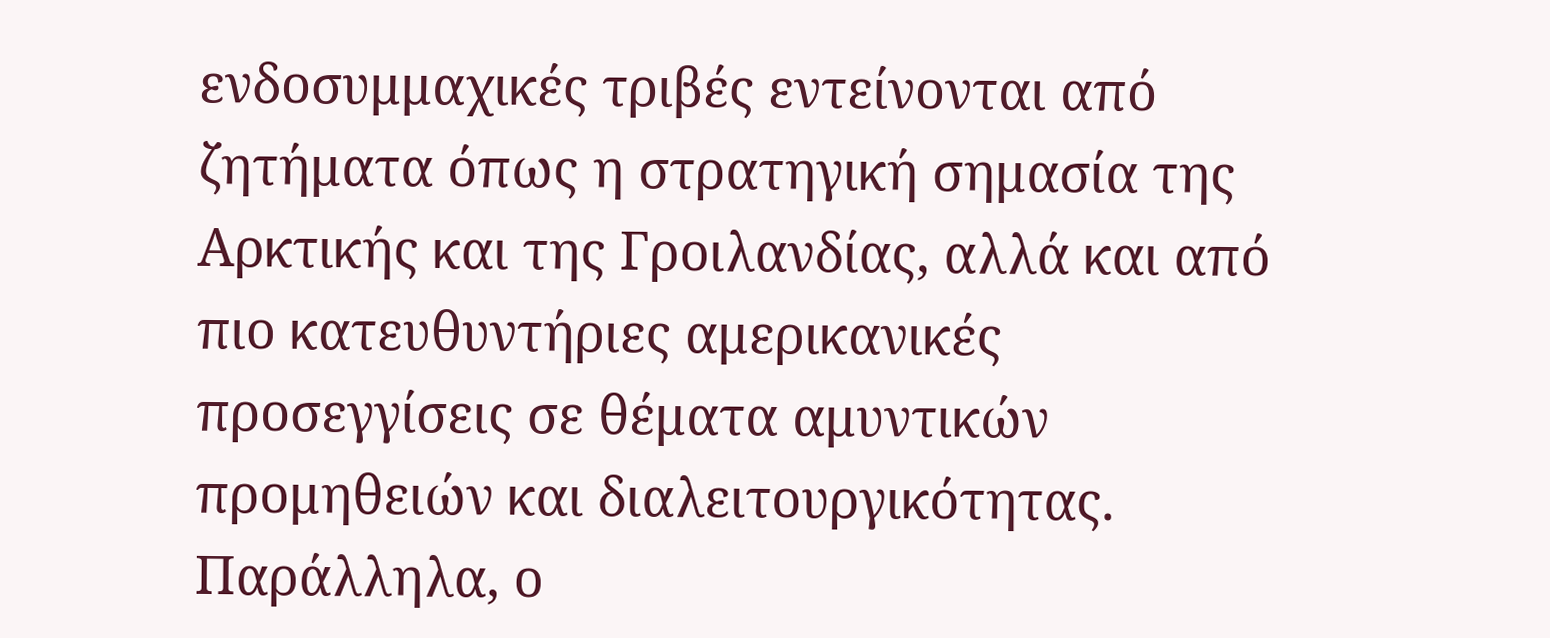ενδοσυμμαχικές τριβές εντείνονται από ζητήματα όπως η στρατηγική σημασία της Αρκτικής και της Γροιλανδίας, αλλά και από πιο κατευθυντήριες αμερικανικές προσεγγίσεις σε θέματα αμυντικών προμηθειών και διαλειτουργικότητας. Παράλληλα, ο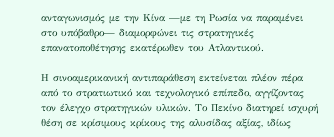ανταγωνισμός με την Κίνα —με τη Ρωσία να παραμένει στο υπόβαθρο— διαμορφώνει τις στρατηγικές επανατοποθέτησης εκατέρωθεν του Ατλαντικού.

Η σινοαμερικανική αντιπαράθεση εκτείνεται πλέον πέρα από το στρατιωτικό και τεχνολογικό επίπεδο, αγγίζοντας τον έλεγχο στρατηγικών υλικών. Το Πεκίνο διατηρεί ισχυρή θέση σε κρίσιμους κρίκους της αλυσίδας αξίας, ιδίως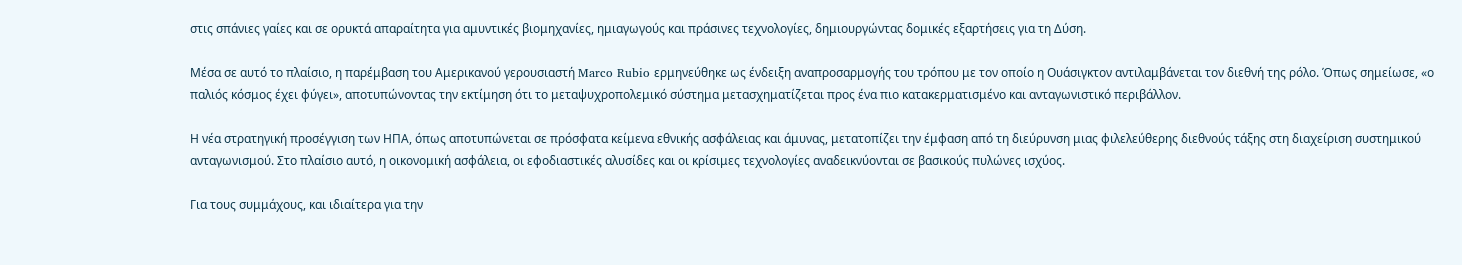στις σπάνιες γαίες και σε ορυκτά απαραίτητα για αμυντικές βιομηχανίες, ημιαγωγούς και πράσινες τεχνολογίες, δημιουργώντας δομικές εξαρτήσεις για τη Δύση.

Μέσα σε αυτό το πλαίσιο, η παρέμβαση του Αμερικανού γερουσιαστή Marco Rubio ερμηνεύθηκε ως ένδειξη αναπροσαρμογής του τρόπου με τον οποίο η Ουάσιγκτον αντιλαμβάνεται τον διεθνή της ρόλο. Όπως σημείωσε, «ο παλιός κόσμος έχει φύγει», αποτυπώνοντας την εκτίμηση ότι το μεταψυχροπολεμικό σύστημα μετασχηματίζεται προς ένα πιο κατακερματισμένο και ανταγωνιστικό περιβάλλον.

Η νέα στρατηγική προσέγγιση των ΗΠΑ, όπως αποτυπώνεται σε πρόσφατα κείμενα εθνικής ασφάλειας και άμυνας, μετατοπίζει την έμφαση από τη διεύρυνση μιας φιλελεύθερης διεθνούς τάξης στη διαχείριση συστημικού ανταγωνισμού. Στο πλαίσιο αυτό, η οικονομική ασφάλεια, οι εφοδιαστικές αλυσίδες και οι κρίσιμες τεχνολογίες αναδεικνύονται σε βασικούς πυλώνες ισχύος.

Για τους συμμάχους, και ιδιαίτερα για την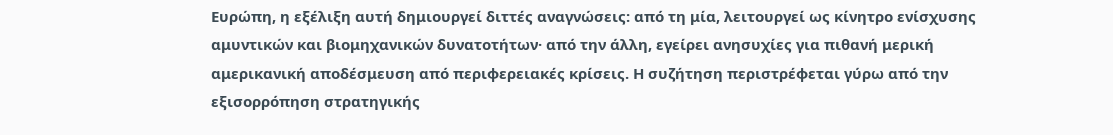Ευρώπη, η εξέλιξη αυτή δημιουργεί διττές αναγνώσεις: από τη μία, λειτουργεί ως κίνητρο ενίσχυσης αμυντικών και βιομηχανικών δυνατοτήτων· από την άλλη, εγείρει ανησυχίες για πιθανή μερική αμερικανική αποδέσμευση από περιφερειακές κρίσεις. Η συζήτηση περιστρέφεται γύρω από την εξισορρόπηση στρατηγικής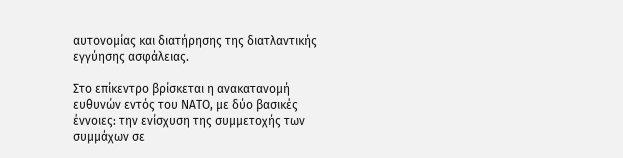αυτονομίας και διατήρησης της διατλαντικής εγγύησης ασφάλειας.

Στο επίκεντρο βρίσκεται η ανακατανομή ευθυνών εντός του ΝΑΤΟ, με δύο βασικές έννοιες: την ενίσχυση της συμμετοχής των συμμάχων σε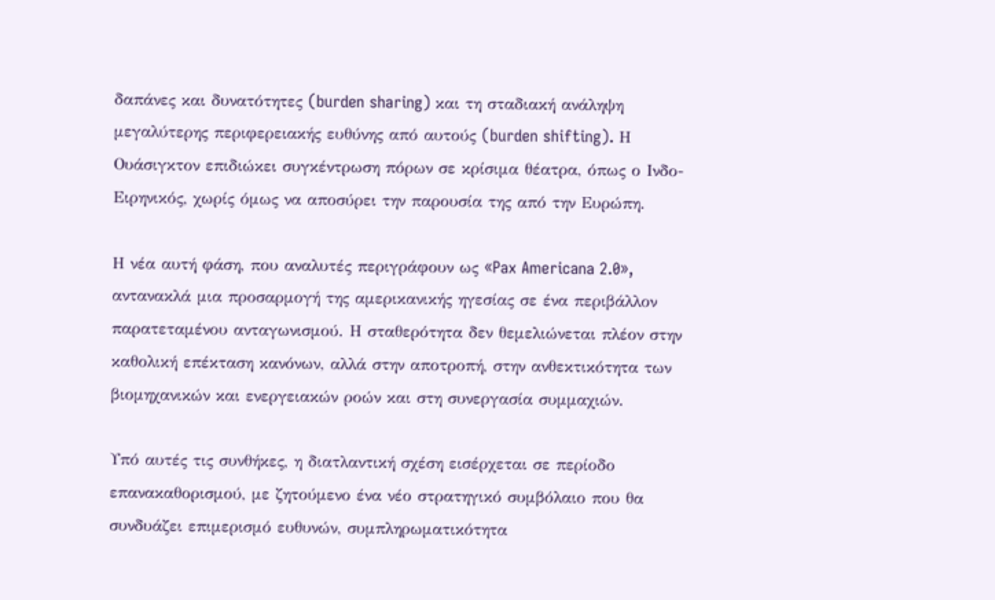δαπάνες και δυνατότητες (burden sharing) και τη σταδιακή ανάληψη μεγαλύτερης περιφερειακής ευθύνης από αυτούς (burden shifting). Η Ουάσιγκτον επιδιώκει συγκέντρωση πόρων σε κρίσιμα θέατρα, όπως ο Ινδο-Ειρηνικός, χωρίς όμως να αποσύρει την παρουσία της από την Ευρώπη.

Η νέα αυτή φάση, που αναλυτές περιγράφουν ως «Pax Americana 2.0», αντανακλά μια προσαρμογή της αμερικανικής ηγεσίας σε ένα περιβάλλον παρατεταμένου ανταγωνισμού. Η σταθερότητα δεν θεμελιώνεται πλέον στην καθολική επέκταση κανόνων, αλλά στην αποτροπή, στην ανθεκτικότητα των βιομηχανικών και ενεργειακών ροών και στη συνεργασία συμμαχιών.

Υπό αυτές τις συνθήκες, η διατλαντική σχέση εισέρχεται σε περίοδο επανακαθορισμού, με ζητούμενο ένα νέο στρατηγικό συμβόλαιο που θα συνδυάζει επιμερισμό ευθυνών, συμπληρωματικότητα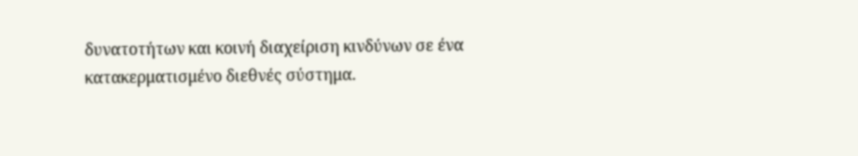δυνατοτήτων και κοινή διαχείριση κινδύνων σε ένα κατακερματισμένο διεθνές σύστημα.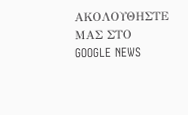ΑΚΟΛΟΥΘΗΣΤΕ ΜΑΣ ΣΤΟ GOOGLE NEWS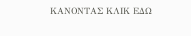ΚΑΝΟΝΤΑΣ ΚΛΙΚ ΕΔΩ